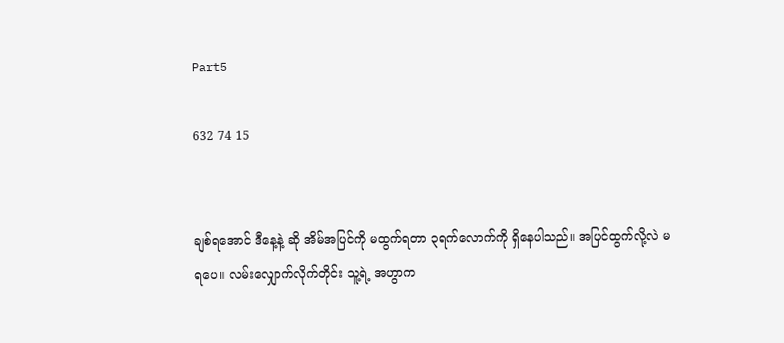Part5

632 74 15


ချစ်ရအောင် ဒီနေ့နဲ့ ဆို အိမ်အပြင်ကို မထွက်ရတာ ၃ရက်လောက်ကို ရှိနေပါသည်။ အပြင်ထွက်လို့လဲ မရပေ။ လမ်းလျှောက်လိုက်တိုင်း သူ့ရဲ့ အဟွာက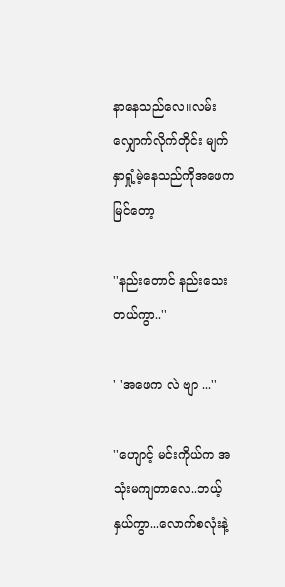နာနေသည်လေ။လမ်းလျှောက်လိုက်တိုင်း မျက်နှာရှုံ့မဲ့နေသည်ကိုအဖေက မြင်တော့

''နည်းတောင် နည်းသေးတယ်ကွာ..''

' 'အဖေက လဲ ဗျာ ...''

''ဟျောင့် မင်းကိုယ်က အသုံးမကျတာလေ..ဘယ့်နှယ်ကွာ...လောက်စလုံးနဲ့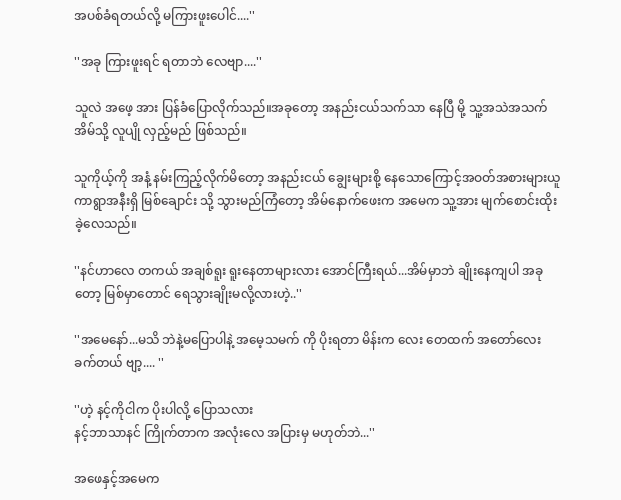အပစ်ခံရတယ်လို့ မကြားဖူးပေါင်....''

''အခု ကြားဖူးရင် ရတာဘဲ လေဗျာ....''

သူလဲ အဖေ့ အား ပြန်ခံပြောလိုက်သည်။အခုတော့ အနည်းငယ်သက်သာ နေပြီ မို့ သူ့အသဲအသက်အိမ်သို့ လူပျို လှည့်မည် ဖြစ်သည်။

သူကိုယ့်ကို အနံ့ နမ်းကြည့်လိုက်မိတော့ အနည်းငယ် ချွေးများစို့ နေသောကြောင့်အဝတ်အစားများယူကာရွာအနီးရှိ မြစ်ချောင်း သို့ သွားမည်ကြံတော့ အိမ်နောက်ဖေးက အမေက သူ့အား မျက်စောင်းထိုးခဲ့လေသည်။

''နင်ဟာလေ တကယ် အချစ်ရူး ရူးနေတာများလား အောင်ကြီးရယ်...အိမ်မှာဘဲ ချိုးနေကျပါ အခုတော့ မြစ်မှာတောင် ရေသွားချိုးမလို့လားဟဲ့..''

''အမေနော်...မသိ ဘဲနဲ့မပြောပါနဲ့ အမေ့သမက် ကို ပိုးရတာ မိန်းက လေး တေထက် အတော်လေး ခက်တယ် ဗျာ့.... ''

''ဟဲ့ နင့်ကိုငါက ပိုးပါလို့ ပြောသလား
နင့်ဘာသာနင် ကြိုက်တာက အလုံးလေ အပြားမှ မဟုတ်ဘဲ...''

အဖေနှင့်အမေက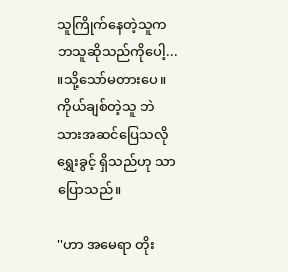သူကြိုက်နေတဲ့သူက ဘသူဆိုသည်ကိုပေါ့... ။သို့သော်မတားပေ။ ကိုယ်ချစ်တဲ့သူ ဘဲ သားအဆင်ပြေသလို ရွှေးခွင့် ရှိသည်ဟု သာ ပြောသည်။

''ဟာ အမေရာ တိုး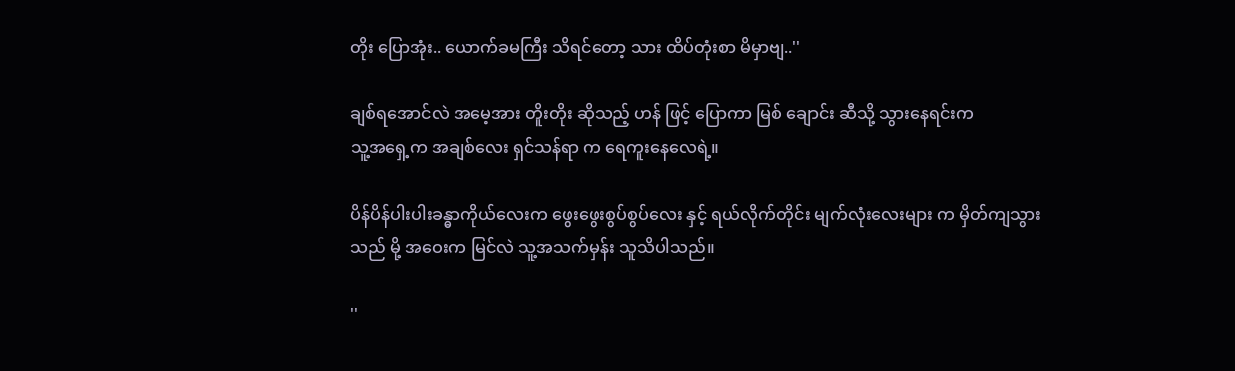တိုး ပြောအုံး.. ယောက်ခမကြီး သိရင်တော့ သား ထိပ်တုံးစာ မိမှာဗျ..''

ချစ်ရအောင်လဲ အမေ့အား တိူးတိုး ဆိုသည့် ဟန် ဖြင့် ပြောကာ မြစ် ချောင်း ဆီသို့ သွားနေရင်းက
သူ့အရှေ့က အချစ်လေး ရှင်သန်ရာ က ရေကူးနေလေရဲ့။

ပိန်ပိန်ပါးပါးခန္ဓာကိုယ်လေးက ဖွေးဖွေးစွပ်စွပ်လေး နှင့် ရယ်လိုက်တိုင်း မျက်လုံးလေးများ က မှိတ်ကျသွားသည် မို့ အဝေးက မြင်လဲ သူ့အသက်မှန်း သူသိပါသည်။

''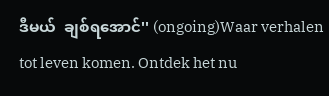ဒီမယ်  ချစ်ရအောင်'' (ongoing)Waar verhalen tot leven komen. Ontdek het nu